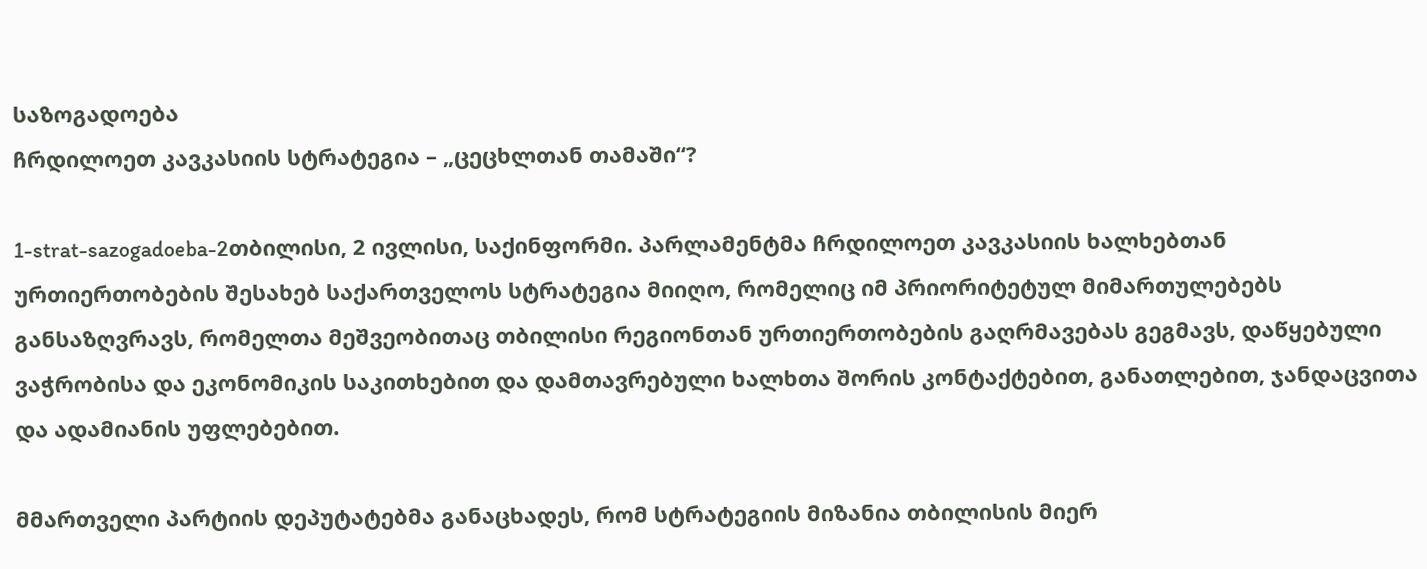საზოგადოება
ჩრდილოეთ კავკასიის სტრატეგია – „ცეცხლთან თამაში“?

1-strat-sazogadoeba-2თბილისი, 2 ივლისი, საქინფორმი. პარლამენტმა ჩრდილოეთ კავკასიის ხალხებთან ურთიერთობების შესახებ საქართველოს სტრატეგია მიიღო, რომელიც იმ პრიორიტეტულ მიმართულებებს განსაზღვრავს, რომელთა მეშვეობითაც თბილისი რეგიონთან ურთიერთობების გაღრმავებას გეგმავს, დაწყებული ვაჭრობისა და ეკონომიკის საკითხებით და დამთავრებული ხალხთა შორის კონტაქტებით, განათლებით, ჯანდაცვითა და ადამიანის უფლებებით.

მმართველი პარტიის დეპუტატებმა განაცხადეს, რომ სტრატეგიის მიზანია თბილისის მიერ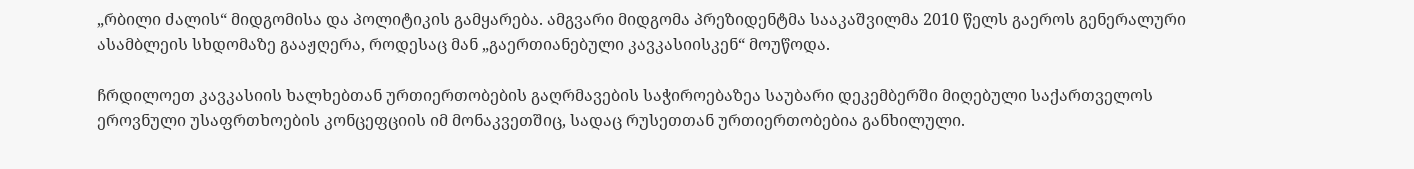„რბილი ძალის“ მიდგომისა და პოლიტიკის გამყარება. ამგვარი მიდგომა პრეზიდენტმა სააკაშვილმა 2010 წელს გაეროს გენერალური ასამბლეის სხდომაზე გააჟღერა, როდესაც მან „გაერთიანებული კავკასიისკენ“ მოუწოდა.

ჩრდილოეთ კავკასიის ხალხებთან ურთიერთობების გაღრმავების საჭიროებაზეა საუბარი დეკემბერში მიღებული საქართველოს ეროვნული უსაფრთხოების კონცეფციის იმ მონაკვეთშიც, სადაც რუსეთთან ურთიერთობებია განხილული.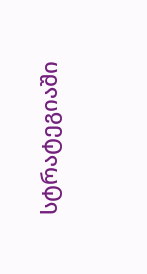სტრატეგიაში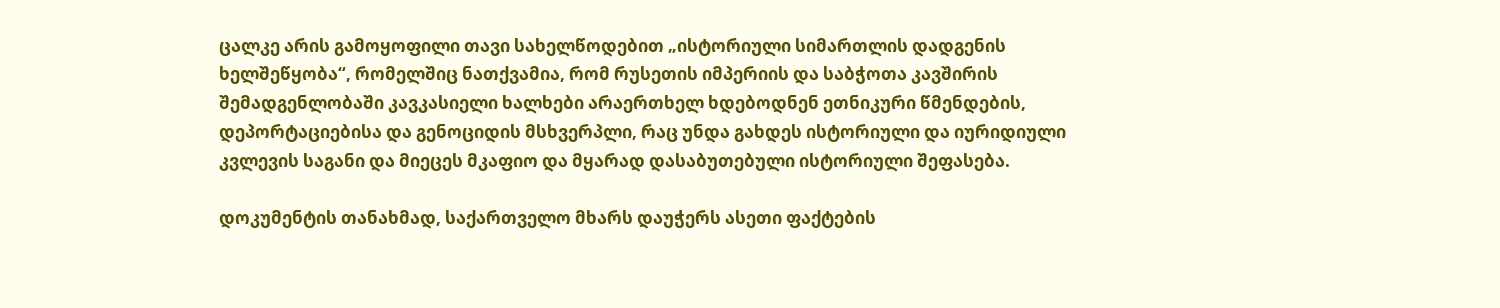ცალკე არის გამოყოფილი თავი სახელწოდებით „ისტორიული სიმართლის დადგენის ხელშეწყობა“, რომელშიც ნათქვამია, რომ რუსეთის იმპერიის და საბჭოთა კავშირის შემადგენლობაში კავკასიელი ხალხები არაერთხელ ხდებოდნენ ეთნიკური წმენდების, დეპორტაციებისა და გენოციდის მსხვერპლი, რაც უნდა გახდეს ისტორიული და იურიდიული კვლევის საგანი და მიეცეს მკაფიო და მყარად დასაბუთებული ისტორიული შეფასება.

დოკუმენტის თანახმად, საქართველო მხარს დაუჭერს ასეთი ფაქტების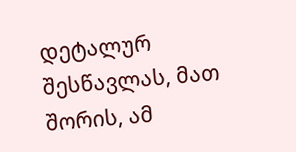დეტალურ შესწავლას, მათ შორის, ამ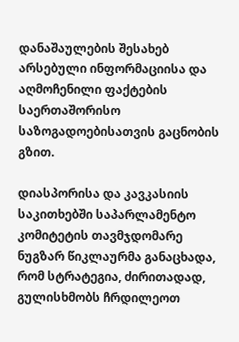დანაშაულების შესახებ არსებული ინფორმაციისა და აღმოჩენილი ფაქტების საერთაშორისო საზოგადოებისათვის გაცნობის გზით.

დიასპორისა და კავკასიის საკითხებში საპარლამენტო კომიტეტის თავმჯდომარე ნუგზარ წიკლაურმა განაცხადა, რომ სტრატეგია, ძირითადად, გულისხმობს ჩრდილეოთ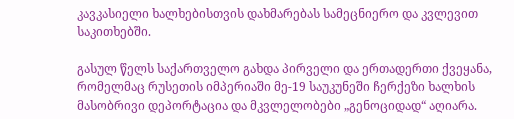კავკასიელი ხალხებისთვის დახმარებას სამეცნიერო და კვლევით საკითხებში.

გასულ წელს საქართველო გახდა პირველი და ერთადერთი ქვეყანა, რომელმაც რუსეთის იმპერიაში მე-19 საუკუნეში ჩერქეზი ხალხის მასობრივი დეპორტაცია და მკვლელობები „გენოციდად“ აღიარა.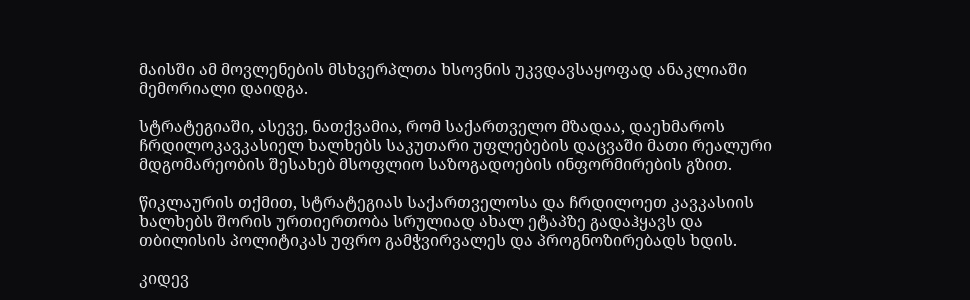მაისში ამ მოვლენების მსხვერპლთა ხსოვნის უკვდავსაყოფად ანაკლიაში მემორიალი დაიდგა.

სტრატეგიაში, ასევე, ნათქვამია, რომ საქართველო მზადაა, დაეხმაროს ჩრდილოკავკასიელ ხალხებს საკუთარი უფლებების დაცვაში მათი რეალური მდგომარეობის შესახებ მსოფლიო საზოგადოების ინფორმირების გზით.

წიკლაურის თქმით, სტრატეგიას საქართველოსა და ჩრდილოეთ კავკასიის ხალხებს შორის ურთიერთობა სრულიად ახალ ეტაპზე გადაჰყავს და თბილისის პოლიტიკას უფრო გამჭვირვალეს და პროგნოზირებადს ხდის.

კიდევ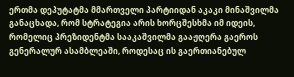ერთმა დეპუტატმა მმართველი პარტიიდან აკაკი მინაშვილმა განაცხადა, რომ სტრატეგია არის ხორცშესხმა იმ იდეის, რომელიც პრეზიდენტმა სააკაშვილმა გააჟღერა გაეროს გენერალურ ასამბლეაში, როდესაც ის გაერთიანებულ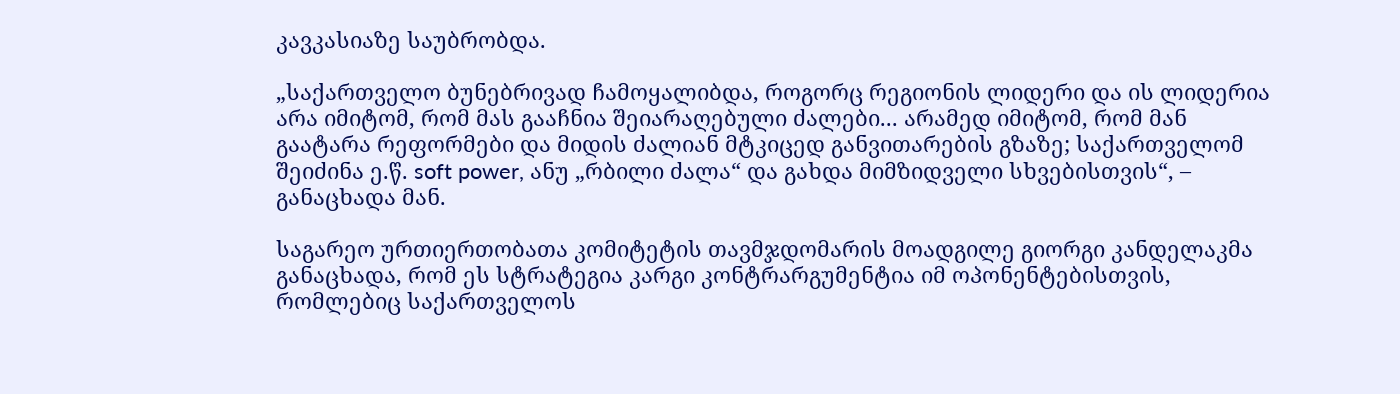კავკასიაზე საუბრობდა.

„საქართველო ბუნებრივად ჩამოყალიბდა, როგორც რეგიონის ლიდერი და ის ლიდერია არა იმიტომ, რომ მას გააჩნია შეიარაღებული ძალები... არამედ იმიტომ, რომ მან გაატარა რეფორმები და მიდის ძალიან მტკიცედ განვითარების გზაზე; საქართველომ შეიძინა ე.წ. soft power, ანუ „რბილი ძალა“ და გახდა მიმზიდველი სხვებისთვის“, – განაცხადა მან.

საგარეო ურთიერთობათა კომიტეტის თავმჯდომარის მოადგილე გიორგი კანდელაკმა განაცხადა, რომ ეს სტრატეგია კარგი კონტრარგუმენტია იმ ოპონენტებისთვის, რომლებიც საქართველოს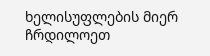ხელისუფლების მიერ ჩრდილოეთ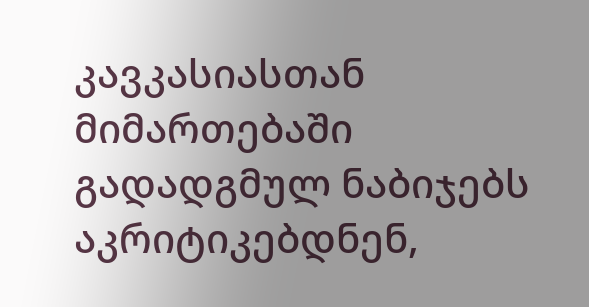კავკასიასთან მიმართებაში გადადგმულ ნაბიჯებს აკრიტიკებდნენ,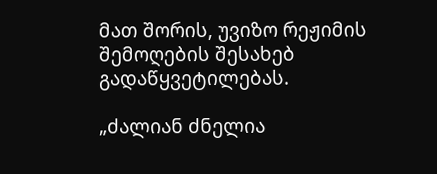მათ შორის, უვიზო რეჟიმის შემოღების შესახებ გადაწყვეტილებას.

„ძალიან ძნელია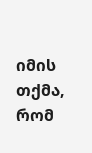იმის თქმა, რომ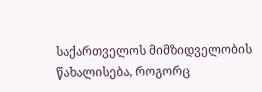საქართველოს მიმზიდველობის წახალისება, როგორც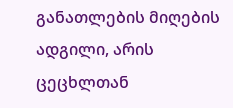განათლების მიღების ადგილი, არის ცეცხლთან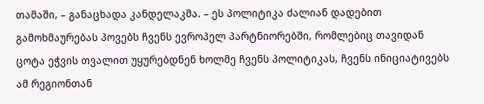თამაში, – განაცხადა კანდელაკმა. – ეს პოლიტიკა ძალიან დადებით გამოხმაურებას პოვებს ჩვენს ევროპელ პარტნიორებში, რომლებიც თავიდან ცოტა ეჭვის თვალით უყურებდნენ ხოლმე ჩვენს პოლიტიკას, ჩვენს ინიციატივებს ამ რეგიონთან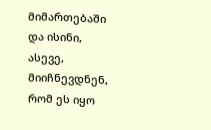მიმართებაში და ისინი, ასევე, მიიჩნევდნენ, რომ ეს იყო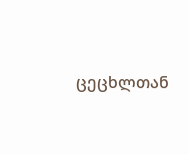ცეცხლთან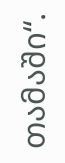თამაში“.